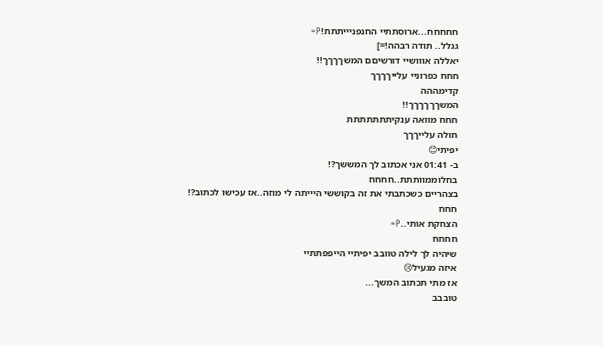חחחחח...ארוסתתיי החנפניייתתת!P=
גגלל.. תודה רבהה!=]
יאללה אווושיי דורשיםם המשךךךך!!
חחח כפרוניי עלייךךךך
קדימההה
המשךךךךךך!!
חחח מוואה ענקיתתתתתתת
חולה עלייךךך
יפיתי😊
ב- 01:41 אני אכתוב לך המששך?!
בחלוממוותתת..חחחח
בצהריים כשכתבתי את זה בקוששי היייתה לי מוזה..אז עכישו לכתוב?!
חחח
הצחקת אותי..P=
חחחח
שיהיה לך לילה טוובב יפיתיי הייפפתתיי
איזה מגעיל😢
אז מתי תכתוב המשך...
טובבב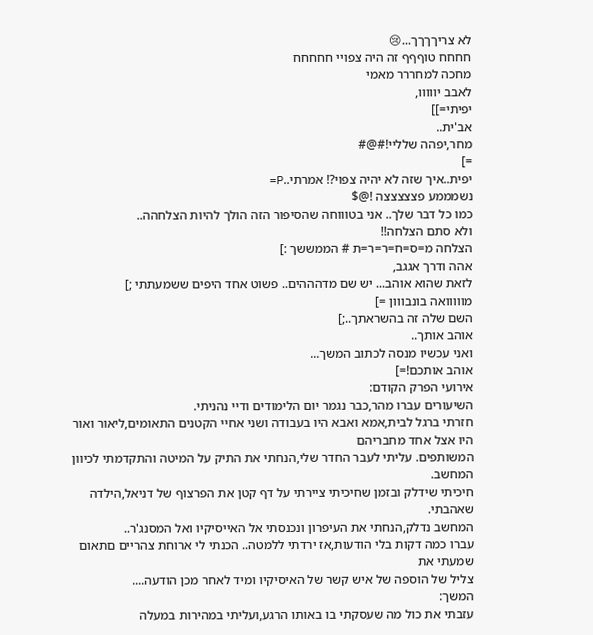לא צריךךךך...😢
חחחח טוףףף זה היה צפויי חחחחח
מחכה למחררר מאמי
לאבב יווווו,
יפיתי=]]
אב'ית..
מחר,יפהה שלליי!#@#
=]
יפית..איך שזה לא יהיה צפוי?! אמרתי..P=
נשמממע פצצצצצה !@$
כמו כל דבר שלך.. אני בטוווחה שהסיפור הזה הולך להיות הצלחהה..
ולא סתם הצלחה!!
הצלחה מ=ס=ח=ר=ר=ת # הממששך :]
אהה ודרך אגגב,
לזאת שהוא אוהב... יש שם מדהההים.. פשוט אחד היפים ששמעתתי ;]
מווווואה בונבווון =]
השם שלה זה בהשראתך..;]
אוהב אותך..
ואני עכשיו מנסה לכתוב המשך...
אוהב אותכם!=]
אירועי הפרק הקודם:
השיעורים עברו מהר,כבר נגמר יום הלימודים ודיי נהניתי.
חזרתי ברגל לבית,אמא ואבא היו בעבודה ושני אחיי הקטנים התאומים,ליאור ואור היו אצל אחד מחבריהם
המשותפים. עליתי לעבר החדר שלי,הנחתי את התיק על המיטה והתקדמתי לכיוון המחשב.
חיכיתי שידלק ובזמן שחיכיתי ציירתי על דף קטן את הפרצוף של דניאל,הילדה שאהבתי.
המחשב נדלק,הנחתי את העיפרון ונכנסתי אל האייסיקיו ואל המסנג'ר..
עברו כמה דקות בלי הודעות,אז ירדתי ללמטה.. הכנתי לי ארוחת צהריים םתאום שמעתי את
צליל של הוספה של איש קשר של האיסיקיו ומיד לאחר מכן הודעה....
המשך:
עזבתי את כול מה שעסקתי בו באותו הרגע,ועליתי במהירות במעלה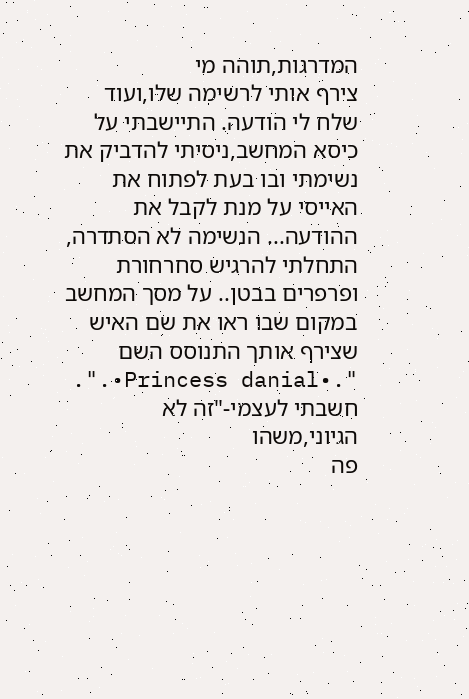המדרגות,תוהה מי
צירף אותי לרשימה שלו,ועוד שלח לי הודעה. התיישבתי על כיסא המחשב,ניסיתי להדביק את נשימתי ובו בעת לפתוח את האייסי על מנת לקבל את ההודעה... הנשימה לא הסתדרה,
התחלתי להרגיש סחרחורת ופרפרים בבטן.. על מסך המחשב במקום שבו ראו את שם האיש שצירף אותך התנוסס השם ".•Princess danial•.". חשבתי לעצמי-"זה לא הגיוני,משהו
פה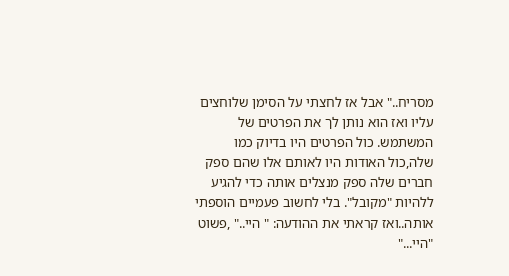מסריח.." אבל אז לחצתי על הסימן שלוחצים עליו ואז הוא נותן לך את הפרטים של המשתמש. כול הפרטים היו בדיוק כמו שלה,כול האודות היו לאותם אלו שהם ספק חברים שלה ספק מנצלים אותה כדי להגיע ללהיות "מקובל". בלי לחשוב פעמיים הוספתי אותה..ואז קראתי את ההודעה: " היי.." ,פשוט "היי..."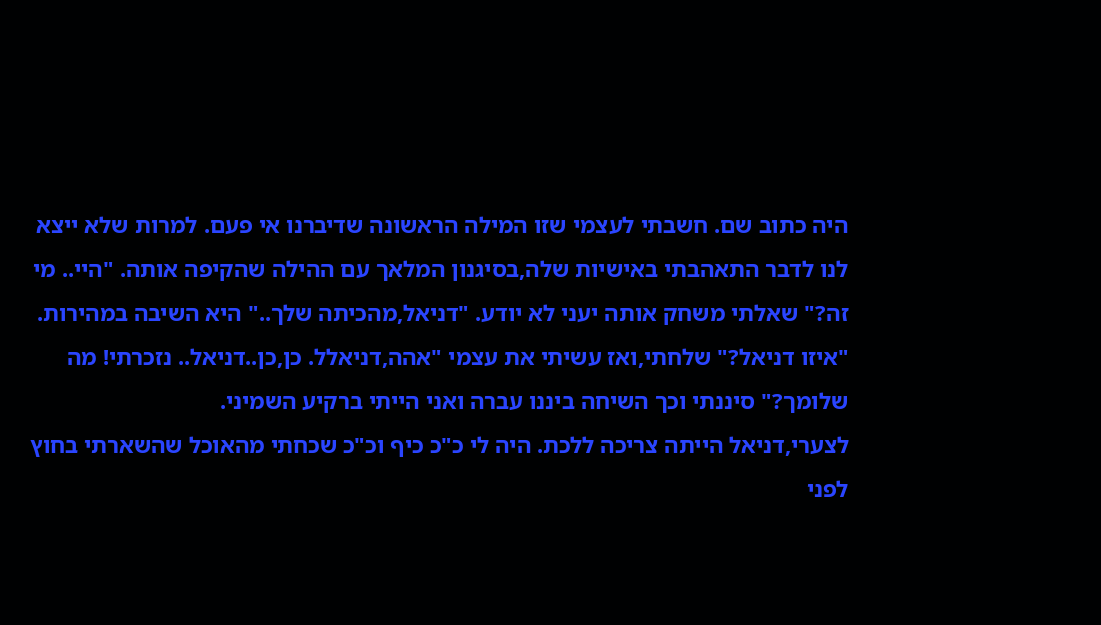היה כתוב שם. חשבתי לעצמי שזו המילה הראשונה שדיברנו אי פעם. למרות שלא ייצא לנו לדבר התאהבתי באישיות שלה,בסיגנון המלאך עם ההילה שהקיפה אותה. "היי.. מי זה?" שאלתי משחק אותה יעני לא יודע. "דניאל,מהכיתה שלך.." היא השיבה במהירות. "איזו דניאל?" שלחתי,ואז עשיתי את עצמי "אהה,דניאלל. כן,כן..דניאל.. נזכרתי! מה שלומך?" סיננתי וכך השיחה ביננו עברה ואני הייתי ברקיע השמיני.
לצערי,דניאל הייתה צריכה ללכת. היה לי כ"כ כיף וכ"כ שכחתי מהאוכל שהשארתי בחוץ לפני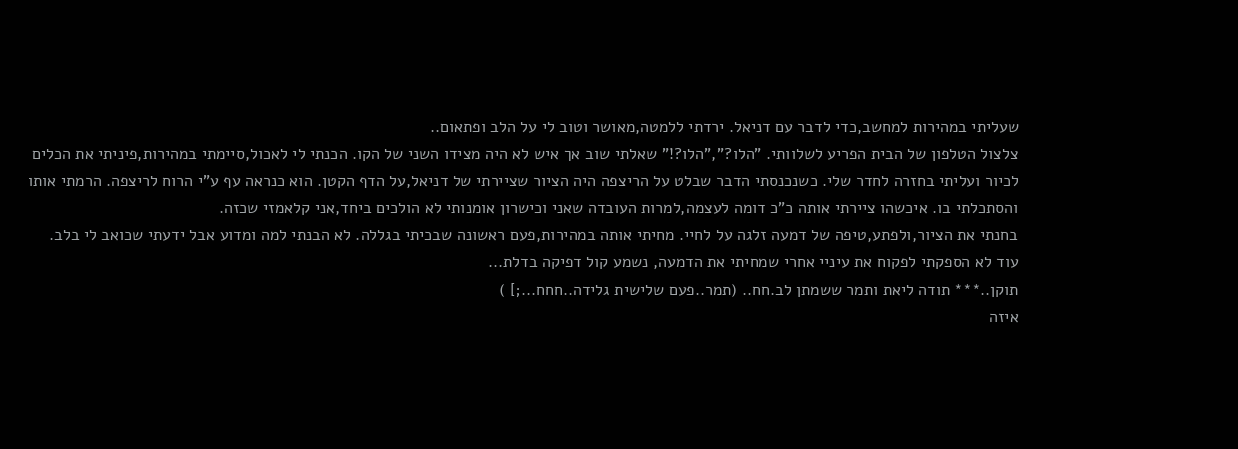שעליתי במהירות למחשב,כדי לדבר עם דניאל. ירדתי ללמטה,מאושר וטוב לי על הלב ופתאום..
צלצול הטלפון של הבית הפריע לשלוותי. "הלו?","הלו?!" שאלתי שוב אך איש לא היה מצידו השני של הקו. הכנתי לי לאכול,סיימתי במהירות,פיניתי את הכלים לכיור ועליתי בחזרה לחדר שלי. כשנכנסתי הדבר שבלט על הריצפה היה הציור שציירתי של דניאל,על הדף הקטן. הוא כנראה עף ע"י הרוח לריצפה. הרמתי אותו והסתכלתי בו. איכשהו ציירתי אותה כ"כ דומה לעצמה,למרות העובדה שאני וכישרון אומנותי לא הולכים ביחד,אני קלאמזי שכזה.
בחנתי את הציור,ולפתע,טיפה של דמעה זלגה על לחיי. מחיתי אותה במהירות,פעם ראשונה שבכיתי בגללה. לא הבנתי למה ומדוע אבל ידעתי שכואב לי בלב.
עוד לא הספקתי לפקוח את עיניי אחרי שמחיתי את הדמעה, נשמע קול דפיקה בדלת...
תוקן..*** תודה ליאת ותמר ששמתן לב.חח.. (תמר..פעם שלישית גלידה..חחח...;] )
איזה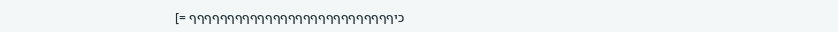כיףףףףףףףףףףףףףףףףףףףףףףףףףףף =]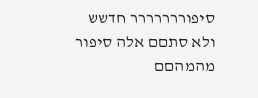סיפוררררררר חדשש
ולא סתםם אלה סיפור מהמהםם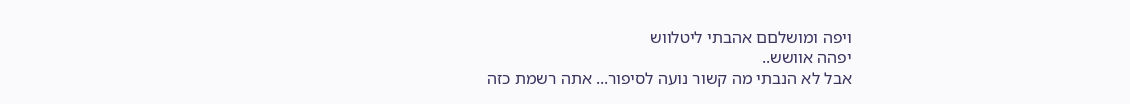ויפה ומושלםם אהבתי ליטלווש
יפהה אוושש..
אבל לא הנבתי מה קשור נועה לסיפור... אתה רשמת כזה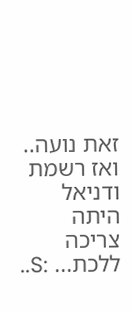זאת נועה.. ואז רשמת ודניאל היתה צריכה ללכת... :S..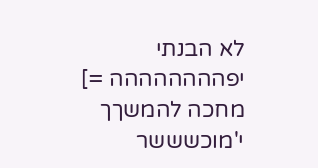לא הבנתי
יפהההההההה =]
מחכה להמשךך
י'מוכשששר